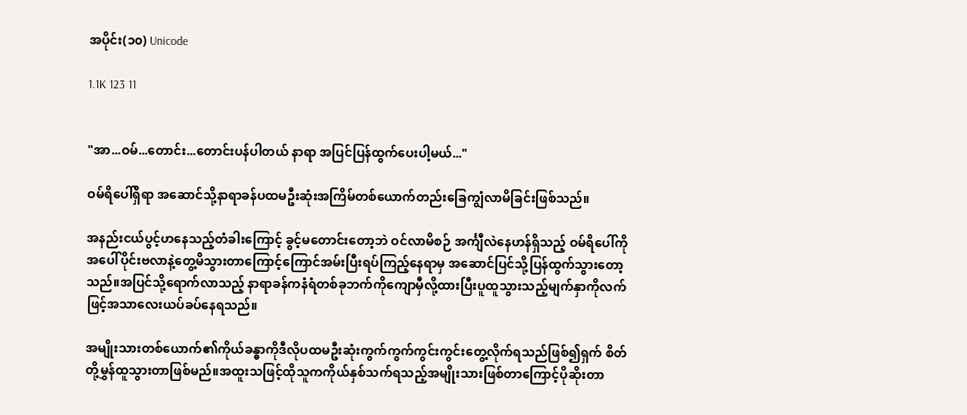အပိုင်း(၁၀) Unicode

1.1K 123 11


"အာ...ဝမ်...တောင်း...တောင်းပန်ပါတယ် နာရာ အပြင်ပြန်ထွက်ပေးပါ့မယ်..."

ဝမ်ရိပေါ်ရှိရာ အဆောင်သို့နာရာခန်ပထမဦးဆုံးအကြိမ်တစ်ယောက်တည်းခြေကျွံလာမိခြင်းဖြစ်သည်။

အနည်းငယ်ပွင့်ဟနေသည့်တံခါးကြောင့် ခွင့်မတောင်းတော့ဘဲ ဝင်လာမိစဉ် အင်္ကျီလဲနေဟန်ရှိသည့် ဝမ်ရိပေါ်ကိုအပေါ်ပိုင်းဗလာနဲ့တွေ့မိသွားတာကြောင့်ကြောင်အမ်းပြီးရပ်ကြည့်နေရာမှ အဆောင်ပြင်သို့ပြန်ထွက်သွားတော့သည်။အပြင်သို့ရောက်လာသည့် နာရာခန်ကနံရံတစ်ခုဘက်ကိုကျောမှီလို့ထားပြီးပူထူသွားသည့်မျက်နှာကိုလက်ဖြင့်အသာလေးယပ်ခပ်နေရသည်။

အမျိုးသားတစ်ယောက်၏ကိုယ်ခန္ဓာကိုဒီလိုပထမဦးဆုံးကွက်ကွက်ကွင်းကွင်းတွေ့လိုက်ရသည်ဖြစ်၍ရှက် စိတ်တို့မွှန်ထူသွားတာဖြစ်မည်။အထူးသဖြင့်ထိုသူကကိုယ်နှစ်သက်ရသည့်အမျိုးသားဖြစ်တာကြောင့်ပိုဆိုးတာ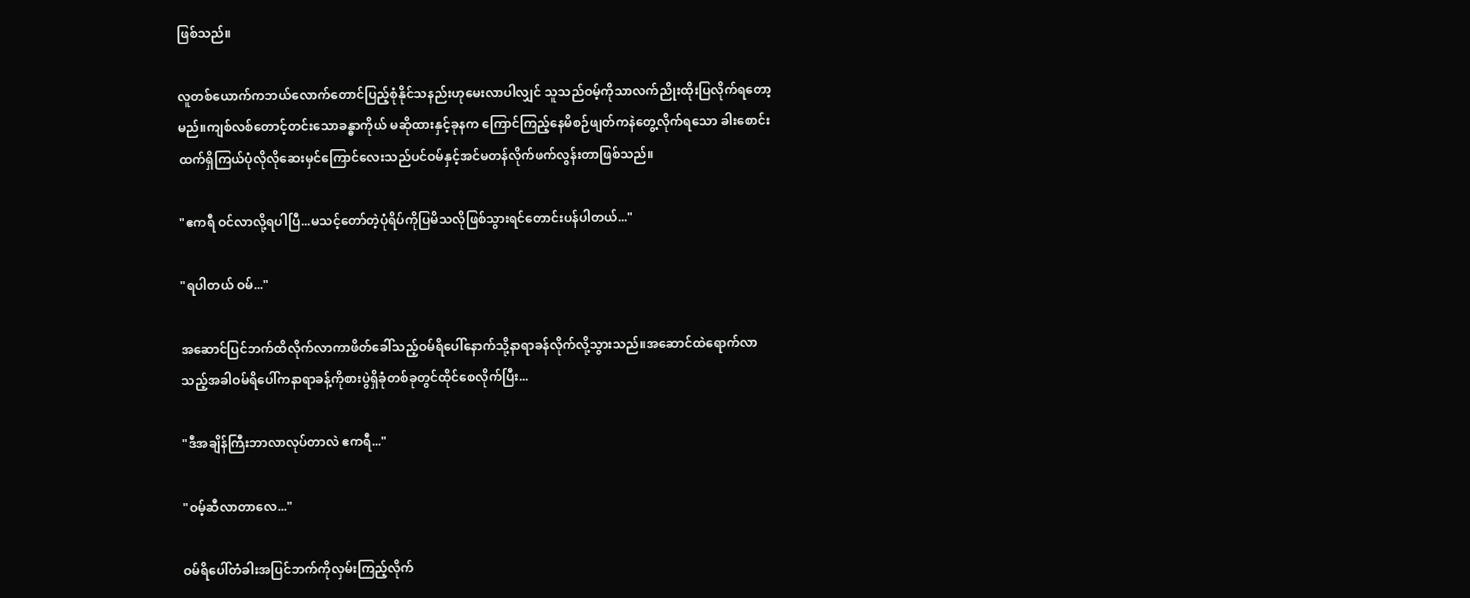ဖြစ်သည်။

လူတစ်ယောက်ကဘယ်လောက်တောင်ပြည့်စုံနိုင်သနည်းဟုမေးလာပါလျှင် သူသည်ဝမ့်ကိုသာလက်ညိုးထိုးပြလိုက်ရတော့မည်။ကျစ်လစ်တောင့်တင်းသောခန္ဓာကိုယ် မဆိုထားနှင့်ခုနက ကြောင်ကြည့်နေမိစဉ်ဖျတ်ကနဲတွေ့လိုက်ရသော ခါးစောင်းထက်ရှိကြယ်ပုံလိုလိုဆေးမှင်ကြောင်လေးသည်ပင်ဝမ်နှင့်အင်မတန်လိုက်ဖက်လွန်းတာဖြစ်သည်။

"ဧကရီ ဝင်လာလို့ရပါပြီ...မသင့်တော်တဲ့ပုံရိပ်ကိုပြမိသလိုဖြစ်သွားရင်တောင်းပန်ပါတယ်..."

"ရပါတယ် ဝမ်..."

အဆောင်ပြင်ဘက်ထိလိုက်လာကာဖိတ်ခေါ်သည့်ဝမ်ရိပေါ်နောက်သို့နာရာခန်လိုက်လို့သွားသည်။အဆောင်ထဲရောက်လာသည့်အခါဝမ်ရိပေါ်ကနာရာခန့်ကိုစားပွဲရှိခုံတစ်ခုတွင်ထိုင်စေလိုက်ပြီး...

"ဒီအချိန်ကြီးဘာလာလုပ်တာလဲ ဧကရီ..."

"ဝမ့်ဆီလာတာလေ..."

ဝမ်ရိပေါ်တံခါးအပြင်ဘက်ကိုလှမ်းကြည့်လိုက်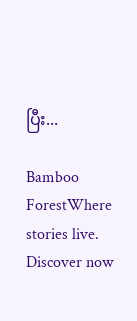ပြီး...

Bamboo ForestWhere stories live. Discover now